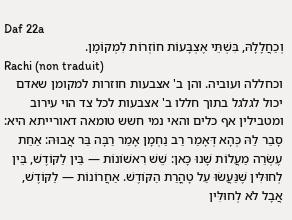Daf 22a
וְכַחֲלָלָהּ, בִּשְׁתֵּי אֶצְבָּעוֹת חוֹזְרוֹת לִמְקוֹמָן.
Rachi (non traduit)
וכחללה ועוביה. והן ב' אצבעות חוזרות למקומן שאדם יכול לגלגל בתוך חללו ב' אצבעות לכל צד הוי עירוב ומטבילין אף כלים והאי נמי חשש טומאה דאורייתא היא:
סָבַר לַהּ כְּהָא דְּאָמַר רַב נַחְמָן אָמַר רַבָּה בַּר אֲבוּהּ: אַחַת עֶשְׂרֵה מַעֲלוֹת שָׁנוּ כָּאן: שֵׁשׁ רִאשׁוֹנוֹת — בֵּין לַקּוֹדֶשׁ, בֵּין לְחוּלִּין שֶׁנַּעֲשׂוּ עַל טָהֳרַת הַקּוֹדֶשׁ. אַחֲרוֹנוֹת — לַקּוֹדֶשׁ, אֲבָל לֹא לְחוּלִּין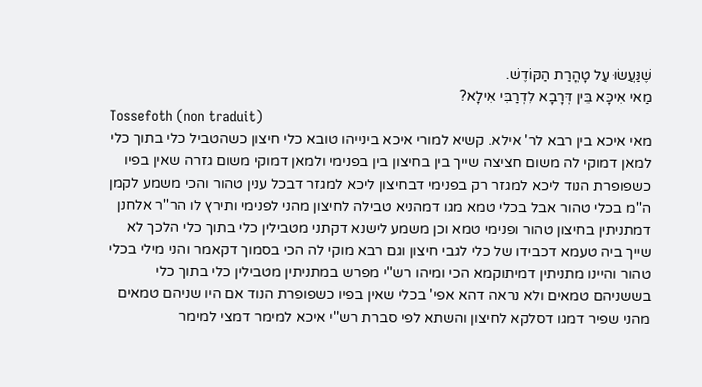שֶׁנַּעֲשׂוּ עַל טָהֳרַת הַקּוֹדֶשׁ.
מַאי אִיכָּא בֵּין דְּרָבָא לִדְרַבִּי אִילָא?
Tossefoth (non traduit)
מאי איכא בין רבא לר' אילא. קשיא למורי איכא בינייהו טובא כלי חיצון כשהטביל כלי בתוך כלי למאן דמוקי לה משום חציצה שייך בין בחיצון בין בפנימי ולמאן דמוקי משום גזרה שאין בפיו כשפופרת הנוד ליכא למגזר רק בפנימי דבחיצון ליכא למגזר דבכל ענין טהור והכי משמע לקמן ה''מ בכלי טהור אבל בכלי טמא מגו דמהניא טבילה לחיצון מהני לפנימי ותירץ לו הר''ר אלחנן דמתניתין בחיצון טהור ופנימי טמא וכן משמע לישנא דקתני מטבילין כלי בתוך כלי הלכך לא שייך ביה טעמא דכבידו של כלי לגבי חיצון וגם רבא מוקי לה הכי בסמוך דקאמר והני מילי בכלי טהור והיינו מתניתין דמיתוקמא הכי ומיהו רש''י מפרש במתניתין מטבילין כלי בתוך כלי בששניהם טמאים ולא נראה דהא אפי' בכלי שאין בפיו כשפופרת הנוד אם היו שניהם טמאים מהני שפיר דמגו דסלקא לחיצון והשתא לפי סברת רש''י איכא למימר דמצי למימר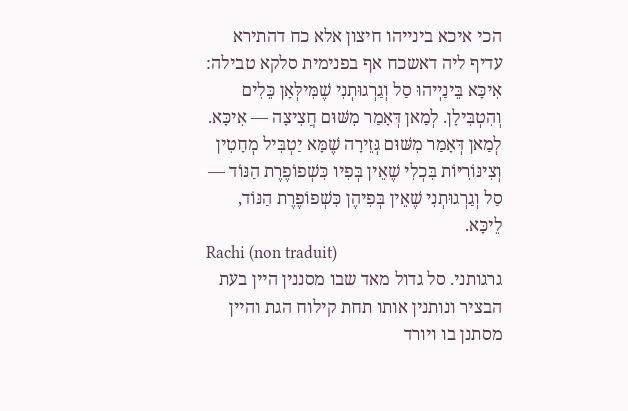הכי איכא בינייהו חיצון אלא כח דהתירא עדיף ליה דאשכח אף בפנימית סלקא טבילה:
אִיכָּא בֵּינַיְיהוּ סַל וְגַרְגוּתְנִי שֶׁמִּילְּאָן כֵּלִים וְהִטְבִּילָן. לְמַאן דְּאָמַר מִשּׁוּם חֲצִיצָה — אִיכָּא. לְמַאן דְּאָמַר מִשּׁוּם גְּזֵירָה שֶׁמָּא יַטְבִּיל מְחָטִין וְצִינּוֹרִיּוֹת בִּכְלִי שֶׁאֵין בְּפִיו כִּשְׁפוֹפֶרֶת הַנּוֹד — סַל וְגַרְגוּתְנִי שֶׁאֵין בְּפִיהֶן כִּשְׁפוֹפֶרֶת הַנּוֹד, לֵיכָּא.
Rachi (non traduit)
גרגותני. סל גדול מאד שבו מסננין היין בעת הבציר ונותנין אותו תחת קילוח הגת והיין מסתנן בו ויורד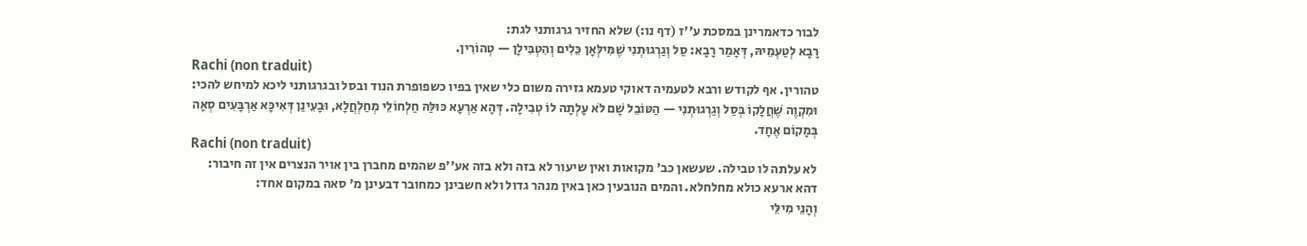לבור כדאמרינן במסכת ע''ז (דף נו:) שלא החזיר גרגותני לגת:
רָבָא לְטַעְמֵיהּ, דְּאָמַר רָבָא: סַל וְגַרְגוּתְנִי שֶׁמִּילְּאָן כֵּלִים וְהִטְבִּילָן — טְהוֹרִין.
Rachi (non traduit)
טהורין. אף לקודש ורבא לטעמיה דאוקי טעמא גזירה משום כלי שאין בפיו כשפופרת הנוד ובסל ובגרגותני ליכא למיחש להכי:
וּמִקְוֶה שֶׁחֲלָקוֹ בְּסַל וְגַרְגוּתְנִי — הַטּוֹבֵל שָׁם לֹא עָלְתָה לוֹ טְבִילָה. דְּהָא אַרְעָא כּוּלַּהּ חַלְחוֹלֵי מְחַלְחֲלָא, וּבָעֵינַן דְּאִיכָּא אַרְבָּעִים סְאָה בְּמָקוֹם אֶחָד.
Rachi (non traduit)
לא עלתה לו טבילה. שעשאן כב' מקואות ואין שיעור לא בזה ולא בזה אע''פ שהמים מחברן בין אויר הנצרים אין זה חיבור:
דהא ארעא כולא מחלחלא. והמים הנובעין כאן באין מנהר גדול ולא חשבינן כמחובר דבעינן מ' סאה במקום אחד:
וְהָנֵי מִילֵּי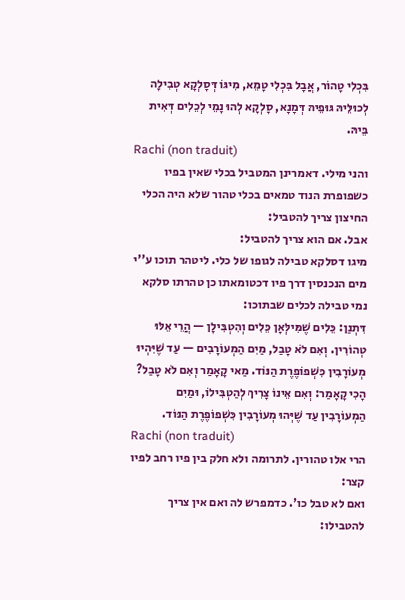בִּכְלִי טָהוֹר, אֲבָל בִּכְלִי טָמֵא, מִיגּוֹ דְּסָלְקָא טְבִילָה לְכוּלֵּיהּ גּוּפֵיהּ דְּמָנָא, סָלְקָא לְהוּ נָמֵי לְכֵלִים דְּאִית בֵּיהּ.
Rachi (non traduit)
והני מילי. דאמרינן המטביל בכלי שאין בפיו כשפופרת הנוד טמאים בכלי טהור שלא היה הכלי החיצון צריך להטביל:
אבל. אם הוא צריך להטביל:
מיגו דסלקא טבילה לגופו של כלי. ליטהר תוכו ע''י מים הנכנסין דרך פיו דכטומאתו כן טהרתו סלקא נמי טבילה לכלים שבתוכו:
דִּתְנַן: כֵּלִים שֶׁמִּילְּאָן כֵּלִים וְהִטְבִּילָן — הֲרֵי אֵלּוּ טְהוֹרִין. וְאִם לֹא טָבַל, מַיִם הַמְעוֹרָבִים — עַד שֶׁיִּהְיוּ מְעוֹרָבִין כִּשְׁפוֹפֶרֶת הַנּוֹד. מַאי קָאָמַר וְאִם לֹא טָבַל? הָכִי קָאָמַר: וְאִם אֵינוֹ צָרִיךְ לְהַטְבִּילוֹ, וּמַיִם הַמְעוֹרָבִין עַד שֶׁיְּהוּ מְעוֹרָבִין כִּשְׁפוֹפֶרֶת הַנּוֹד.
Rachi (non traduit)
הרי אלו טהורין. לתרומה ולא חלק בין פיו רחב לפיו קצר:
ואם לא טבל כו'. כדמפרש לה ואם אין צריך להטבילו: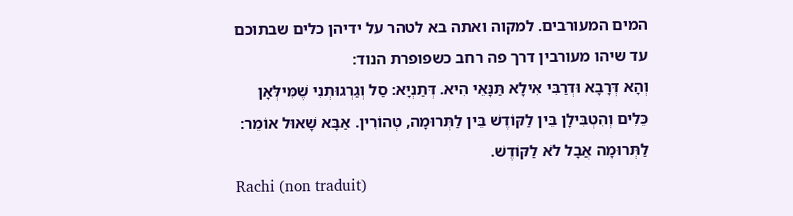המים המעורבים. למקוה ואתה בא לטהר על ידיהן כלים שבתוכם עד שיהו מעורבין דרך פה רחב כשפופרת הנוד:
וְהָא דְּרָבָא וּדְרַבִּי אִילָא תַּנָּאֵי הִיא. דְּתַנְיָא: סַל וְגַרְגוּתְנִי שֶׁמִּילְּאָן כֵּלִים וְהִטְבִּילָן בֵּין לַקּוֹדֶשׁ בֵּין לַתְּרוּמָה, טְהוֹרִין. אַבָּא שָׁאוּל אוֹמֵר: לַתְּרוּמָה אֲבָל לֹא לַקּוֹדֶשׁ.
Rachi (non traduit)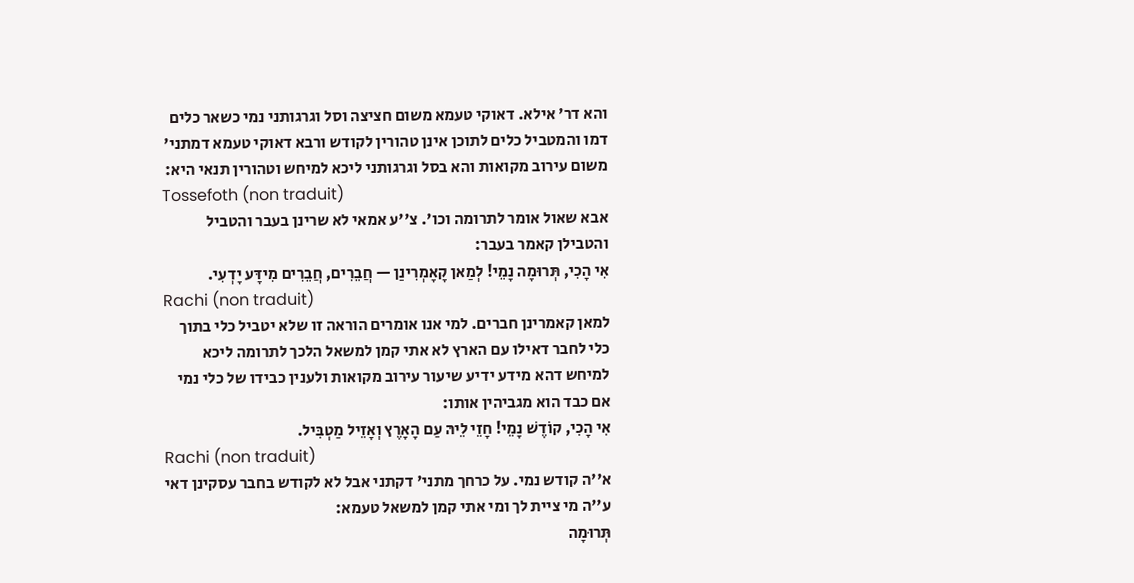והא דר' אילא. דאוקי טעמא משום חציצה וסל וגרגותני נמי כשאר כלים דמו והמטביל כלים לתוכן אינן טהורין לקודש ורבא דאוקי טעמא דמתני' משום עירוב מקואות והא בסל וגרגותני ליכא למיחש וטהורין תנאי היא:
Tossefoth (non traduit)
אבא שאול אומר לתרומה וכו'. צ''ע אמאי לא שרינן בעבר והטביל והטבילן קאמר בעבר:
אִי הָכִי, תְּרוּמָה נָמֵי! לְמַאן קָאָמְרִינַן — חֲבֵרִים, חֲבֵרִים מִידָּע יָדְעִי.
Rachi (non traduit)
למאן קאמרינן חברים. למי אנו אומרים הוראה זו שלא יטביל כלי בתוך כלי לחבר דאילו עם הארץ לא אתי קמן למשאל הלכך לתרומה ליכא למיחש דהא מידע ידיע שיעור עירוב מקואות ולענין כבידו של כלי נמי אם כבד הוא מגביהין אותו:
אִי הָכִי, קוֹדֶשׁ נָמֵי! חָזֵי לֵיהּ עַם הָאָרֶץ וְאָזֵיל מַטְבִּיל.
Rachi (non traduit)
א''ה קודש נמי. על כרחך מתני' דקתני אבל לא לקודש בחבר עסקינן דאי ע''ה מי ציית לך ומי אתי קמן למשאל טעמא:
תְּרוּמָה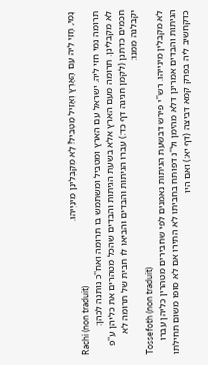נָמֵי, חָזֵי לֵיהּ עַם הָאָרֶץ וְאָזֵיל מַטְבִּיל! לָא מְקַבְּלִינַן מִינַּיְיהוּ.
Rachi (non traduit)
תרומה נמי חזי ליה. ישראל עם הארץ ומטביל ומשתמש בו תרומה ואח''כ נותנה לכהן:
לא מקבלינן. תרומה מעם הארץ אלא בשעת הגיתות והבדים שהכל מטהרים את כליהן ע''פ חכמים כדתנן (לקמן חגיגה דף כד:) עברו הגיתות והבדים והביאו לו חבית של תרומה לא יקבלנה ממנו:
Tossefoth (non traduit)
לא מקבלין מינייהו. רש''י פירש דבשעת הגיתות נאמנים לפי שחבירים מטהרין כליהן עברו הגיתות והבדים אמרינן דלא מהימן ול''נ דפותח בחביתו לא התירו אם לא סופו משום תחילתו כדקחשיב ליה בפרק קמא דביצה (דף יא:) ואם היו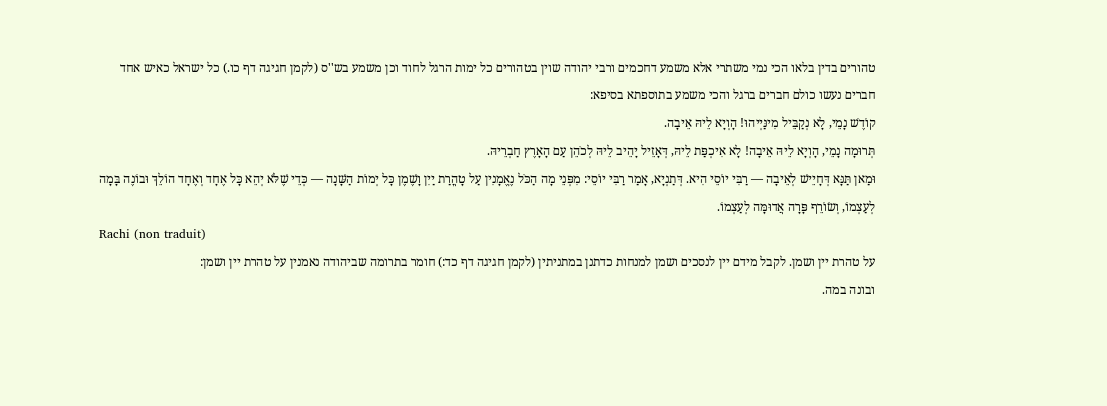טהורים בדין בלאו הכי נמי משתרי אלא משמע דחכמים ורבי יהודה שוין בטהורים כל ימות הרגל לחוד וכן משמע בש''ס (לקמן חגיגה דף כו.) כל ישראל כאיש אחד חברים נעשו כולם חברים ברגל והכי משמע בתוספתא בסיפא:
קוֹדֶשׁ נָמֵי, לָא נְקַבֵּיל מִינַּיְיהוּ! הָוְיָא לֵיהּ אֵיבָה.
תְּרוּמָה נָמֵי, הָוְיָא לֵיהּ אֵיבָה! לָא אִיכְפַּת לֵיהּ, דְּאָזֵיל יָהֵיב לֵיהּ לְכֹהֵן עַם הָאָרֶץ חַבְרֵיהּ.
וּמַאן תַּנָּא דְּחָיֵישׁ לְאֵיבָה — רַבִּי יוֹסֵי הִיא. דְּתַנְיָא, אָמַר רַבִּי יוֹסֵי: מִפְּנֵי מָה הַכֹּל נֶאֱמָנִין עַל טָהֳרַת יַיִן וָשֶׁמֶן כָּל יְמוֹת הַשָּׁנָה — כְּדֵי שֶׁלֹּא יְהֵא כָּל אֶחָד וְאֶחָד הוֹלֵךְ וּבוֹנֶה בָּמָה לְעַצְמוֹ, וְשׂוֹרֵף פָּרָה אֲדוּמָּה לְעַצְמוֹ.
Rachi (non traduit)
על טהרת יין ושמן. לקבל מידם יין לנסכים ושמן למנחות כדתנן במתניתין (לקמן חגיגה דף כד:) חומר בתרומה שביהודה נאמנין על טהרת יין ושמן:
ובונה במה.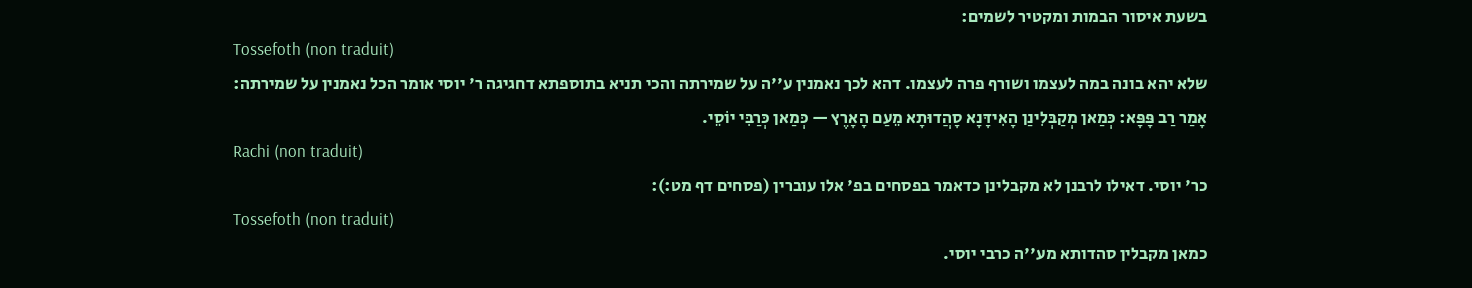בשעת איסור הבמות ומקטיר לשמים:
Tossefoth (non traduit)
שלא יהא בונה במה לעצמו ושורף פרה לעצמו. דהא לכך נאמנין ע''ה על שמירתה והכי תניא בתוספתא דחגיגה ר' יוסי אומר הכל נאמנין על שמירתה:
אָמַר רַב פָּפָּא: כְּמַאן מְקַבְּלִינַן הָאִידָּנָא סָהֲדוּתָא מֵעַם הָאָרֶץ — כְּמַאן כְּרַבִּי יוֹסֵי.
Rachi (non traduit)
כר' יוסי. דאילו לרבנן לא מקבלינן כדאמר בפסחים בפ' אלו עוברין (פסחים דף מט:):
Tossefoth (non traduit)
כמאן מקבלין סהדותא מע''ה כרבי יוסי.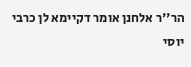הר''ר אלחנן אומר דקיימא לן כרבי יוסי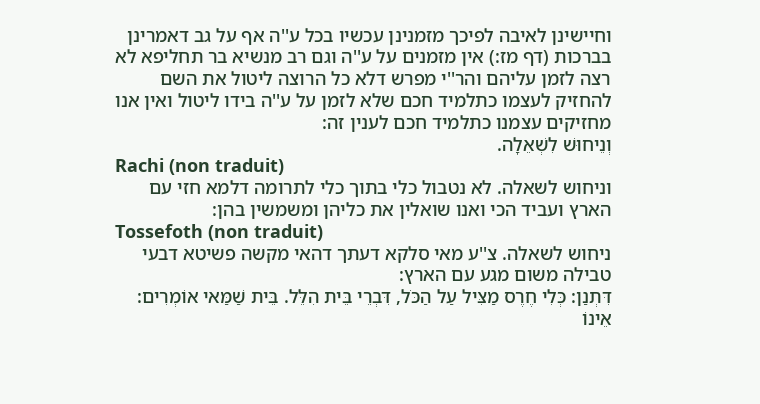וחיישינן לאיבה לפיכך מזמנינן עכשיו בכל ע''ה אף על גב דאמרינן בברכות (דף מז:) אין מזמנים על ע''ה וגם רב מנשיא בר תחליפא לא רצה לזמן עליהם והר''י מפרש דלא כל הרוצה ליטול את השם להחזיק לעצמו כתלמיד חכם שלא לזמן על ע''ה בידו ליטול ואין אנו מחזיקים עצמנו כתלמיד חכם לענין זה:
וְנֵיחוּשׁ לִשְׁאֵלָה.
Rachi (non traduit)
וניחוש לשאלה. לא נטבול כלי בתוך כלי לתרומה דלמא חזי עם הארץ ועביד הכי ואנו שואלין את כליהן ומשמשין בהן:
Tossefoth (non traduit)
ניחוש לשאלה. צ''ע מאי סלקא דעתך דהאי מקשה פשיטא דבעי טבילה משום מגע עם הארץ:
דִּתְנַן: כְּלִי חֶרֶס מַצִּיל עַל הַכֹּל, דִּבְרֵי בֵּית הִלֵּל. בֵּית שַׁמַּאי אוֹמְרִים: אֵינוֹ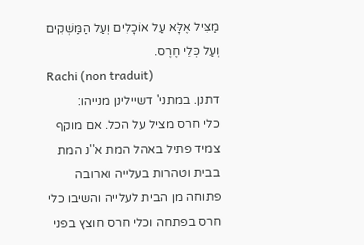מַצִּיל אֶלָּא עַל אוֹכָלִים וְעַל הַמַּשְׁקִים וְעַל כְּלֵי חֶרֶס.
Rachi (non traduit)
דתנן. במתני' דשיילינן מנייהו:
כלי חרס מציל על הכל. אם מוקף צמיד פתיל באהל המת א''נ המת בבית וטהרות בעלייה וארובה פתוחה מן הבית לעלייה והשיבו כלי חרס בפתחה וכלי חרס חוצץ בפני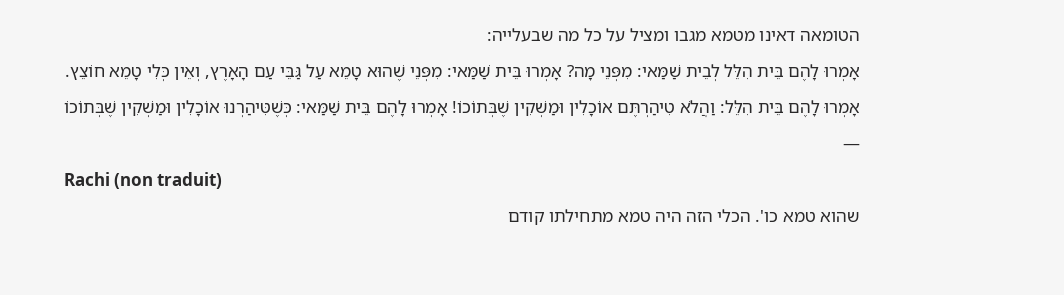הטומאה דאינו מטמא מגבו ומציל על כל מה שבעלייה:
אָמְרוּ לָהֶם בֵּית הִלֵּל לְבֵית שַׁמַּאי: מִפְּנֵי מָה? אָמְרוּ בֵּית שַׁמַּאי: מִפְּנֵי שֶׁהוּא טָמֵא עַל גַּבֵּי עַם הָאָרֶץ, וְאֵין כְּלִי טָמֵא חוֹצֵץ. אָמְרוּ לָהֶם בֵּית הִלֵּל: וַהֲלֹא טִיהַרְתֶּם אוֹכָלִין וּמַשְׁקִין שֶׁבְּתוֹכוֹ! אָמְרוּ לָהֶם בֵּית שַׁמַּאי: כְּשֶׁטִּיהַרְנוּ אוֹכָלִין וּמַשְׁקִין שֶׁבְּתוֹכוֹ —
Rachi (non traduit)
שהוא טמא כו'. הכלי הזה היה טמא מתחילתו קודם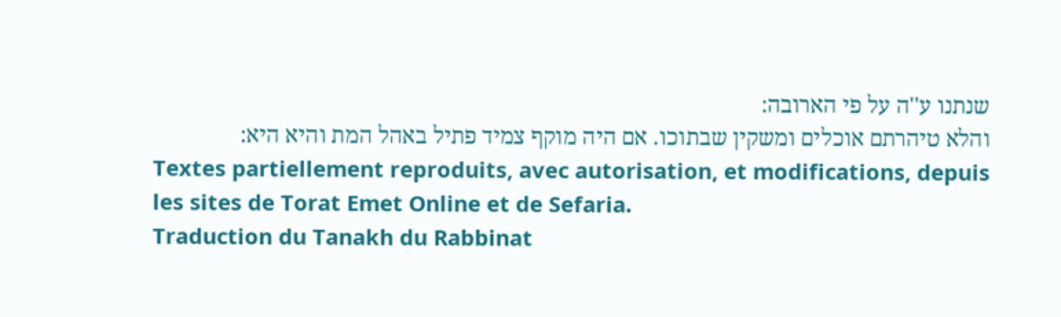שנתנו ע''ה על פי הארובה:
והלא טיהרתם אוכלים ומשקין שבתוכו. אם היה מוקף צמיד פתיל באהל המת והיא היא:
Textes partiellement reproduits, avec autorisation, et modifications, depuis les sites de Torat Emet Online et de Sefaria.
Traduction du Tanakh du Rabbinat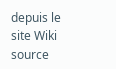depuis le site Wiki source